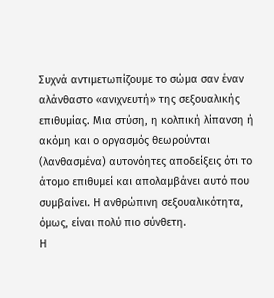Συχνά αντιμετωπίζουμε το σώμα σαν έναν αλάνθαστο «ανιχνευτή» της σεξουαλικής επιθυμίας. Μια στύση, η κολπική λίπανση ή ακόμη και ο οργασμός θεωρούνται (λανθασμένα) αυτονόητες αποδείξεις ότι το άτομο επιθυμεί και απολαμβάνει αυτό που συμβαίνει. Η ανθρώπινη σεξουαλικότητα, όμως, είναι πολύ πιο σύνθετη.
Η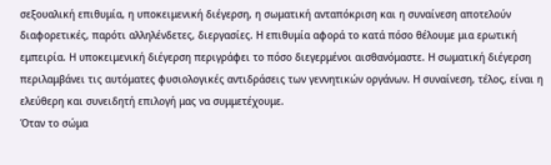σεξουαλική επιθυμία, η υποκειμενική διέγερση, η σωματική ανταπόκριση και η συναίνεση αποτελούν διαφορετικές, παρότι αλληλένδετες, διεργασίες. Η επιθυμία αφορά το κατά πόσο θέλουμε μια ερωτική εμπειρία. Η υποκειμενική διέγερση περιγράφει το πόσο διεγερμένοι αισθανόμαστε. Η σωματική διέγερση περιλαμβάνει τις αυτόματες φυσιολογικές αντιδράσεις των γεννητικών οργάνων. Η συναίνεση, τέλος, είναι η ελεύθερη και συνειδητή επιλογή μας να συμμετέχουμε.
Όταν το σώμα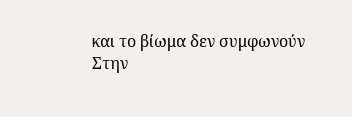και το βίωμα δεν συμφωνούν
Στην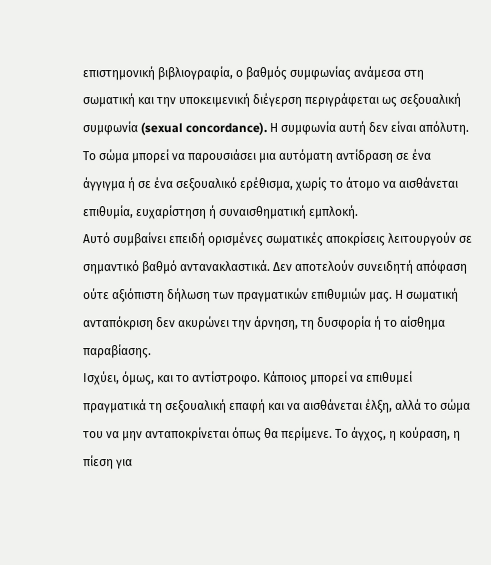επιστημονική βιβλιογραφία, ο βαθμός συμφωνίας ανάμεσα στη σωματική και την υποκειμενική διέγερση περιγράφεται ως σεξουαλική συμφωνία (sexual concordance). Η συμφωνία αυτή δεν είναι απόλυτη. Το σώμα μπορεί να παρουσιάσει μια αυτόματη αντίδραση σε ένα άγγιγμα ή σε ένα σεξουαλικό ερέθισμα, χωρίς το άτομο να αισθάνεται επιθυμία, ευχαρίστηση ή συναισθηματική εμπλοκή.
Αυτό συμβαίνει επειδή ορισμένες σωματικές αποκρίσεις λειτουργούν σε σημαντικό βαθμό αντανακλαστικά. Δεν αποτελούν συνειδητή απόφαση ούτε αξιόπιστη δήλωση των πραγματικών επιθυμιών μας. Η σωματική ανταπόκριση δεν ακυρώνει την άρνηση, τη δυσφορία ή το αίσθημα παραβίασης.
Ισχύει, όμως, και το αντίστροφο. Κάποιος μπορεί να επιθυμεί πραγματικά τη σεξουαλική επαφή και να αισθάνεται έλξη, αλλά το σώμα του να μην ανταποκρίνεται όπως θα περίμενε. Το άγχος, η κούραση, η πίεση για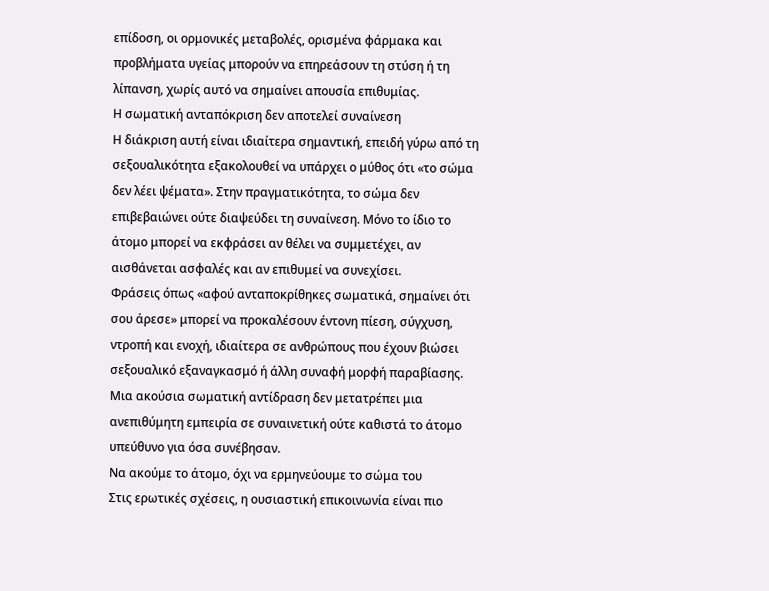επίδοση, οι ορμονικές μεταβολές, ορισμένα φάρμακα και προβλήματα υγείας μπορούν να επηρεάσουν τη στύση ή τη λίπανση, χωρίς αυτό να σημαίνει απουσία επιθυμίας.
Η σωματική ανταπόκριση δεν αποτελεί συναίνεση
Η διάκριση αυτή είναι ιδιαίτερα σημαντική, επειδή γύρω από τη σεξουαλικότητα εξακολουθεί να υπάρχει ο μύθος ότι «το σώμα δεν λέει ψέματα». Στην πραγματικότητα, το σώμα δεν επιβεβαιώνει ούτε διαψεύδει τη συναίνεση. Μόνο το ίδιο το άτομο μπορεί να εκφράσει αν θέλει να συμμετέχει, αν αισθάνεται ασφαλές και αν επιθυμεί να συνεχίσει.
Φράσεις όπως «αφού ανταποκρίθηκες σωματικά, σημαίνει ότι σου άρεσε» μπορεί να προκαλέσουν έντονη πίεση, σύγχυση, ντροπή και ενοχή, ιδιαίτερα σε ανθρώπους που έχουν βιώσει σεξουαλικό εξαναγκασμό ή άλλη συναφή μορφή παραβίασης. Μια ακούσια σωματική αντίδραση δεν μετατρέπει μια ανεπιθύμητη εμπειρία σε συναινετική ούτε καθιστά το άτομο υπεύθυνο για όσα συνέβησαν.
Να ακούμε το άτομο, όχι να ερμηνεύουμε το σώμα του
Στις ερωτικές σχέσεις, η ουσιαστική επικοινωνία είναι πιο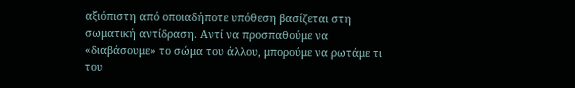αξιόπιστη από οποιαδήποτε υπόθεση βασίζεται στη σωματική αντίδραση. Αντί να προσπαθούμε να «διαβάσουμε» το σώμα του άλλου, μπορούμε να ρωτάμε τι του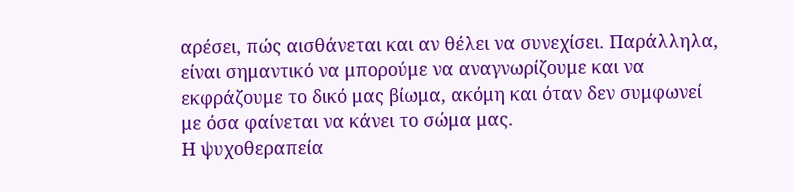αρέσει, πώς αισθάνεται και αν θέλει να συνεχίσει. Παράλληλα, είναι σημαντικό να μπορούμε να αναγνωρίζουμε και να εκφράζουμε το δικό μας βίωμα, ακόμη και όταν δεν συμφωνεί με όσα φαίνεται να κάνει το σώμα μας.
Η ψυχοθεραπεία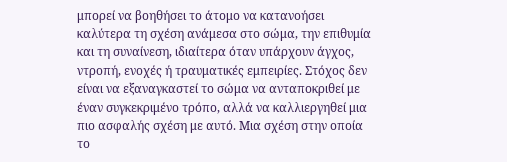μπορεί να βοηθήσει το άτομο να κατανοήσει καλύτερα τη σχέση ανάμεσα στο σώμα, την επιθυμία και τη συναίνεση, ιδιαίτερα όταν υπάρχουν άγχος, ντροπή, ενοχές ή τραυματικές εμπειρίες. Στόχος δεν είναι να εξαναγκαστεί το σώμα να ανταποκριθεί με έναν συγκεκριμένο τρόπο, αλλά να καλλιεργηθεί μια πιο ασφαλής σχέση με αυτό. Μια σχέση στην οποία το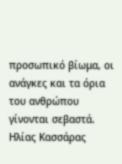προσωπικό βίωμα, οι ανάγκες και τα όρια του ανθρώπου γίνονται σεβαστά.
Ηλίας Κασσάρας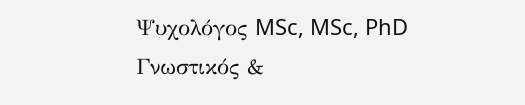Ψυχολόγος MSc, MSc, PhD
Γνωστικός &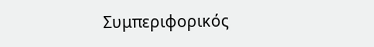Συμπεριφορικός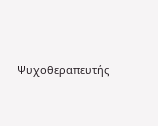Ψυχοθεραπευτής